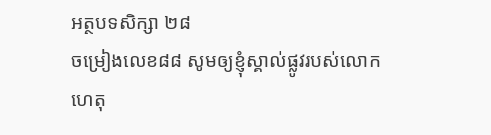អត្ថបទសិក្សា ២៨
ចម្រៀងលេខ៨៨ សូមឲ្យខ្ញុំស្គាល់ផ្លូវរបស់លោក
ហេតុ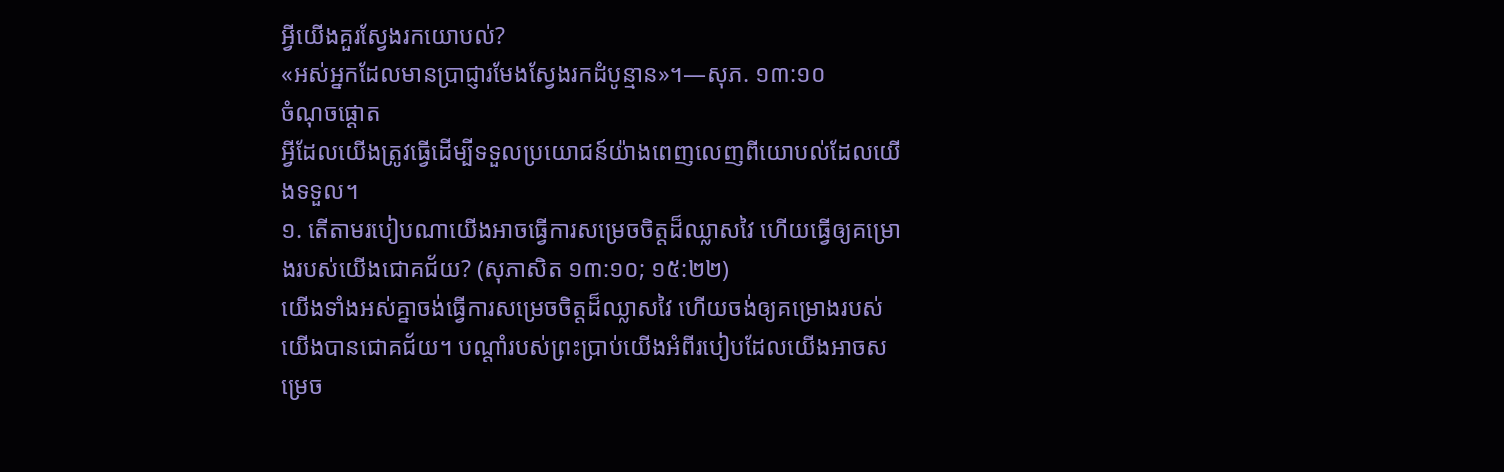អ្វីយើងគួរស្វែងរកយោបល់?
«អស់អ្នកដែលមានប្រាជ្ញារមែងស្វែងរកដំបូន្មាន»។—សុភ. ១៣:១០
ចំណុចផ្ដោត
អ្វីដែលយើងត្រូវធ្វើដើម្បីទទួលប្រយោជន៍យ៉ាងពេញលេញពីយោបល់ដែលយើងទទួល។
១. តើតាមរបៀបណាយើងអាចធ្វើការសម្រេចចិត្តដ៏ឈ្លាសវៃ ហើយធ្វើឲ្យគម្រោងរបស់យើងជោគជ័យ? (សុភាសិត ១៣:១០; ១៥:២២)
យើងទាំងអស់គ្នាចង់ធ្វើការសម្រេចចិត្តដ៏ឈ្លាសវៃ ហើយចង់ឲ្យគម្រោងរបស់យើងបានជោគជ័យ។ បណ្ដាំរបស់ព្រះប្រាប់យើងអំពីរបៀបដែលយើងអាចសម្រេច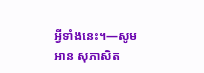អ្វីទាំងនេះ។—សូមអាន សុភាសិត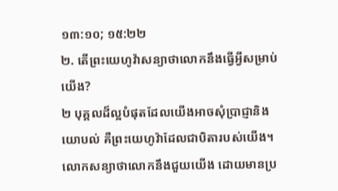១៣:១០; ១៥:២២
២. តើព្រះយេហូវ៉ាសន្យាថាលោកនឹងធ្វើអ្វីសម្រាប់យើង?
២ បុគ្គលដ៏ល្អបំផុតដែលយើងអាចសុំប្រាជ្ញានិងយោបល់ គឺព្រះយេហូវ៉ាដែលជាបិតារបស់យើង។ លោកសន្យាថាលោកនឹងជួយយើង ដោយមានប្រ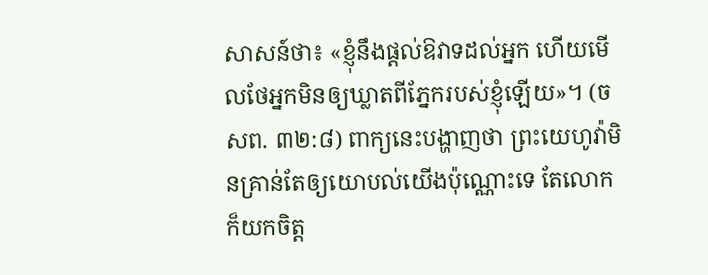សាសន៍ថា៖ «ខ្ញុំនឹងផ្ដល់ឱវាទដល់អ្នក ហើយមើលថែអ្នកមិនឲ្យឃ្លាតពីភ្នែករបស់ខ្ញុំឡើយ»។ (ចសព. ៣២:៨) ពាក្យនេះបង្ហាញថា ព្រះយេហូវ៉ាមិនគ្រាន់តែឲ្យយោបល់យើងប៉ុណ្ណោះទេ តែលោកក៏យកចិត្ត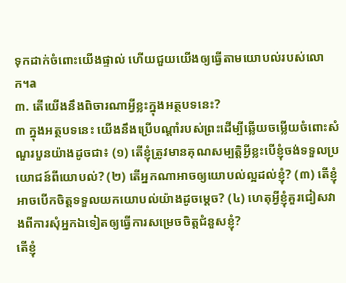ទុកដាក់ចំពោះយើងផ្ទាល់ ហើយជួយយើងឲ្យធ្វើតាមយោបល់របស់លោក។a
៣. តើយើងនឹងពិចារណាអ្វីខ្លះក្នុងអត្ថបទនេះ?
៣ ក្នុងអត្ថបទនេះ យើងនឹងប្រើបណ្ដាំរបស់ព្រះដើម្បីឆ្លើយចម្លើយចំពោះសំណួរបួនយ៉ាងដូចជា៖ (១) តើខ្ញុំត្រូវមានគុណសម្បត្តិអ្វីខ្លះបើខ្ញុំចង់ទទួលប្រយោជន៍ពីយោបល់? (២) តើអ្នកណាអាចឲ្យយោបល់ល្អដល់ខ្ញុំ? (៣) តើខ្ញុំអាចបើកចិត្តទទួលយកយោបល់យ៉ាងដូចម្ដេច? (៤) ហេតុអ្វីខ្ញុំគួរជៀសវាងពីការសុំអ្នកឯទៀតឲ្យធ្វើការសម្រេចចិត្តជំនួសខ្ញុំ?
តើខ្ញុំ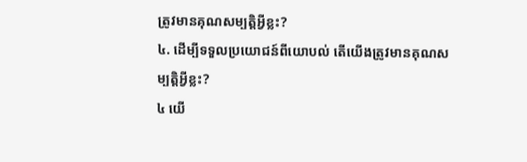ត្រូវមានគុណសម្បត្តិអ្វីខ្លះ?
៤. ដើម្បីទទួលប្រយោជន៍ពីយោបល់ តើយើងត្រូវមានគុណសម្បត្តិអ្វីខ្លះ?
៤ យើ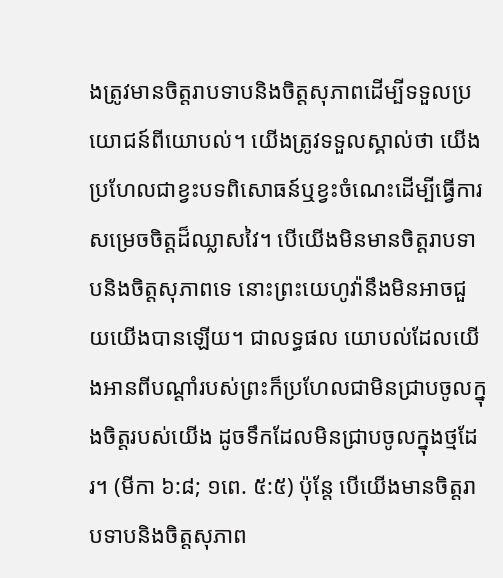ងត្រូវមានចិត្តរាបទាបនិងចិត្តសុភាពដើម្បីទទួលប្រយោជន៍ពីយោបល់។ យើងត្រូវទទួលស្គាល់ថា យើងប្រហែលជាខ្វះបទពិសោធន៍ឬខ្វះចំណេះដើម្បីធ្វើការសម្រេចចិត្តដ៏ឈ្លាសវៃ។ បើយើងមិនមានចិត្តរាបទាបនិងចិត្តសុភាពទេ នោះព្រះយេហូវ៉ានឹងមិនអាចជួយយើងបានឡើយ។ ជាលទ្ធផល យោបល់ដែលយើងអានពីបណ្ដាំរបស់ព្រះក៏ប្រហែលជាមិនជ្រាបចូលក្នុងចិត្តរបស់យើង ដូចទឹកដែលមិនជ្រាបចូលក្នុងថ្មដែរ។ (មីកា ៦:៨; ១ពេ. ៥:៥) ប៉ុន្តែ បើយើងមានចិត្តរាបទាបនិងចិត្តសុភាព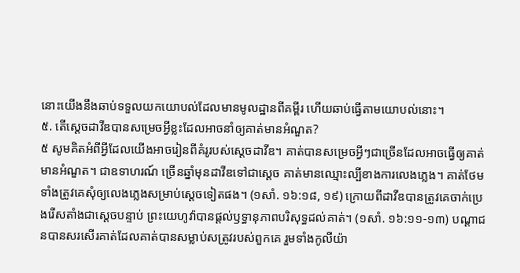នោះយើងនឹងឆាប់ទទួលយកយោបល់ដែលមានមូលដ្ឋានពីគម្ពីរ ហើយឆាប់ធ្វើតាមយោបល់នោះ។
៥. តើស្ដេចដាវីឌបានសម្រេចអ្វីខ្លះដែលអាចនាំឲ្យគាត់មានអំណួត?
៥ សូមគិតអំពីអ្វីដែលយើងអាចរៀនពីគំរូរបស់ស្ដេចដាវីឌ។ គាត់បានសម្រេចអ្វីៗជាច្រើនដែលអាចធ្វើឲ្យគាត់មានអំណួត។ ជាឧទាហរណ៍ ច្រើនឆ្នាំមុនដាវីឌទៅជាស្ដេច គាត់មានឈ្មោះល្បីខាងការលេងភ្លេង។ គាត់ថែមទាំងត្រូវគេសុំឲ្យលេងភ្លេងសម្រាប់ស្ដេចទៀតផង។ (១សាំ. ១៦:១៨, ១៩) ក្រោយពីដាវីឌបានត្រូវគេចាក់ប្រេងរើសតាំងជាស្ដេចបន្ទាប់ ព្រះយេហូវ៉ាបានផ្ដល់ឫទ្ធានុភាពបរិសុទ្ធដល់គាត់។ (១សាំ. ១៦:១១-១៣) បណ្ដាជនបានសរសើរគាត់ដែលគាត់បានសម្លាប់សត្រូវរបស់ពួកគេ រួមទាំងកូលីយ៉ា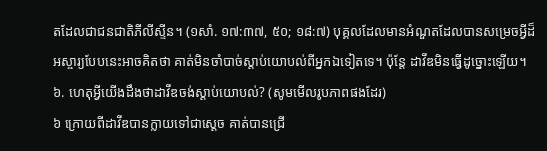តដែលជាជនជាតិភីលីស្ទីន។ (១សាំ. ១៧:៣៧, ៥០; ១៨:៧) បុគ្គលដែលមានអំណួតដែលបានសម្រេចអ្វីដ៏អស្ចារ្យបែបនេះអាចគិតថា គាត់មិនចាំបាច់ស្ដាប់យោបល់ពីអ្នកឯទៀតទេ។ ប៉ុន្តែ ដាវីឌមិនធ្វើដូច្នោះឡើយ។
៦. ហេតុអ្វីយើងដឹងថាដាវីឌចង់ស្ដាប់យោបល់? (សូមមើលរូបភាពផងដែរ)
៦ ក្រោយពីដាវីឌបានក្លាយទៅជាស្ដេច គាត់បានជ្រើ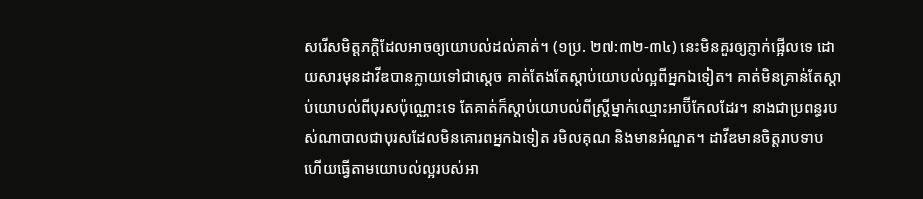សរើសមិត្តភក្តិដែលអាចឲ្យយោបល់ដល់គាត់។ (១ប្រ. ២៧:៣២-៣៤) នេះមិនគួរឲ្យភ្ញាក់ផ្អើលទេ ដោយសារមុនដាវីឌបានក្លាយទៅជាស្ដេច គាត់តែងតែស្ដាប់យោបល់ល្អពីអ្នកឯទៀត។ គាត់មិនគ្រាន់តែស្ដាប់យោបល់ពីបុរសប៉ុណ្ណោះទេ តែគាត់ក៏ស្ដាប់យោបល់ពីស្ត្រីម្នាក់ឈ្មោះអាប៊ីកែលដែរ។ នាងជាប្រពន្ធរបស់ណាបាលជាបុរសដែលមិនគោរពអ្នកឯទៀត រមិលគុណ និងមានអំណួត។ ដាវីឌមានចិត្តរាបទាប ហើយធ្វើតាមយោបល់ល្អរបស់អា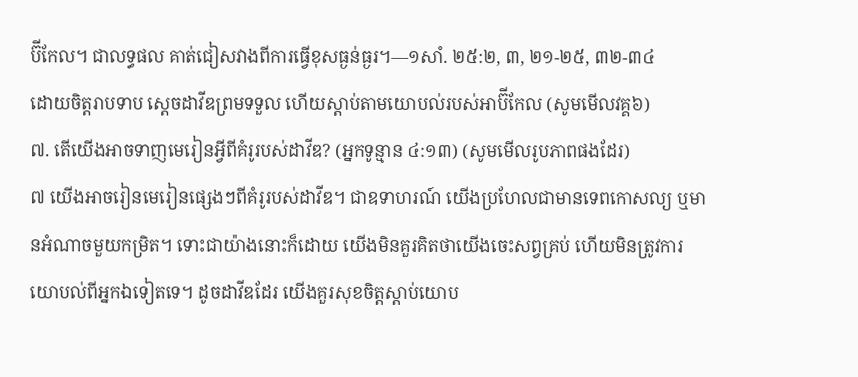ប៊ីកែល។ ជាលទ្ធផល គាត់ជៀសវាងពីការធ្វើខុសធ្ងន់ធ្ងរ។—១សាំ. ២៥:២, ៣, ២១-២៥, ៣២-៣៤
ដោយចិត្តរាបទាប ស្ដេចដាវីឌព្រមទទួល ហើយស្ដាប់តាមយោបល់របស់អាប៊ីកែល (សូមមើលវគ្គ៦)
៧. តើយើងអាចទាញមេរៀនអ្វីពីគំរូរបស់ដាវីឌ? (អ្នកទូន្មាន ៤:១៣) (សូមមើលរូបភាពផងដែរ)
៧ យើងអាចរៀនមេរៀនផ្សេងៗពីគំរូរបស់ដាវីឌ។ ជាឧទាហរណ៍ យើងប្រហែលជាមានទេពកោសល្យ ឬមានអំណាចមួយកម្រិត។ ទោះជាយ៉ាងនោះក៏ដោយ យើងមិនគួរគិតថាយើងចេះសព្វគ្រប់ ហើយមិនត្រូវការយោបល់ពីអ្នកឯទៀតទេ។ ដូចដាវីឌដែរ យើងគួរសុខចិត្តស្ដាប់យោប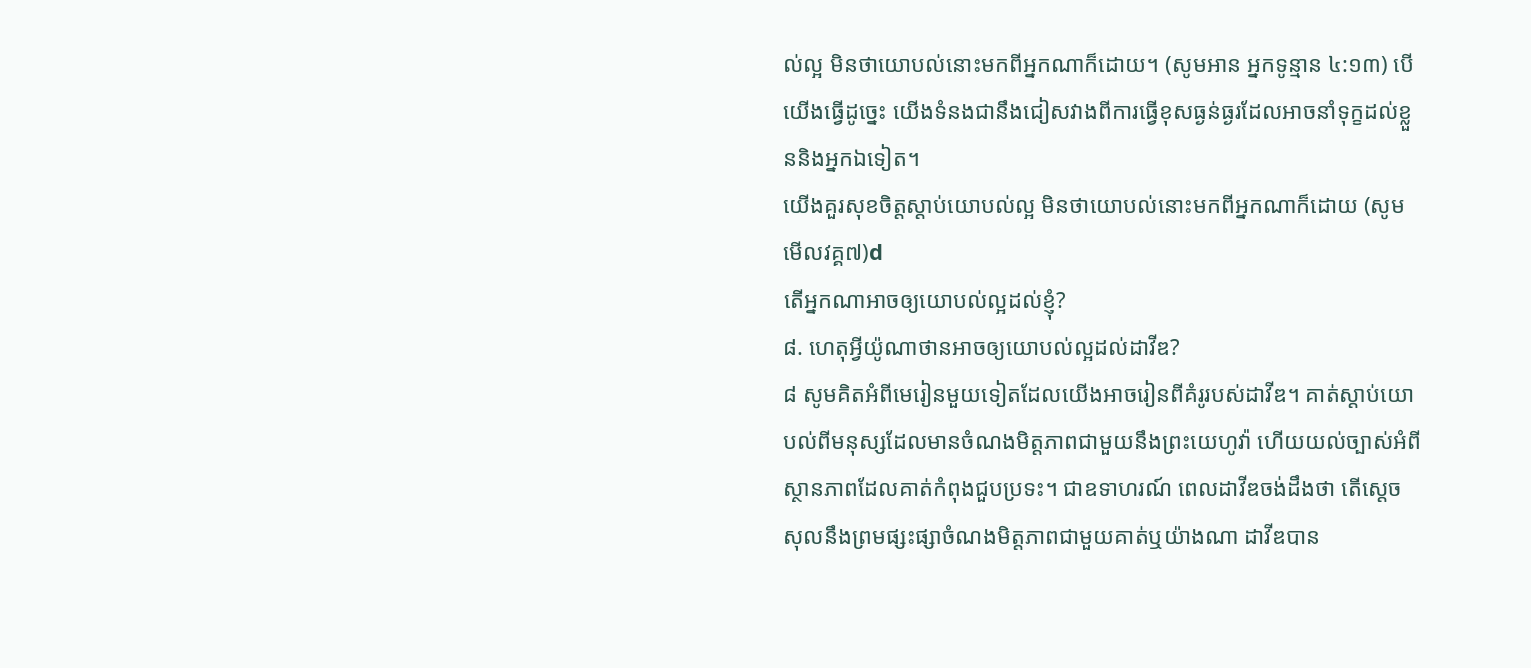ល់ល្អ មិនថាយោបល់នោះមកពីអ្នកណាក៏ដោយ។ (សូមអាន អ្នកទូន្មាន ៤:១៣) បើយើងធ្វើដូច្នេះ យើងទំនងជានឹងជៀសវាងពីការធ្វើខុសធ្ងន់ធ្ងរដែលអាចនាំទុក្ខដល់ខ្លួននិងអ្នកឯទៀត។
យើងគួរសុខចិត្តស្ដាប់យោបល់ល្អ មិនថាយោបល់នោះមកពីអ្នកណាក៏ដោយ (សូមមើលវគ្គ៧)d
តើអ្នកណាអាចឲ្យយោបល់ល្អដល់ខ្ញុំ?
៨. ហេតុអ្វីយ៉ូណាថានអាចឲ្យយោបល់ល្អដល់ដាវីឌ?
៨ សូមគិតអំពីមេរៀនមួយទៀតដែលយើងអាចរៀនពីគំរូរបស់ដាវីឌ។ គាត់ស្ដាប់យោបល់ពីមនុស្សដែលមានចំណងមិត្តភាពជាមួយនឹងព្រះយេហូវ៉ា ហើយយល់ច្បាស់អំពីស្ថានភាពដែលគាត់កំពុងជួបប្រទះ។ ជាឧទាហរណ៍ ពេលដាវីឌចង់ដឹងថា តើស្ដេចសុលនឹងព្រមផ្សះផ្សាចំណងមិត្តភាពជាមួយគាត់ឬយ៉ាងណា ដាវីឌបាន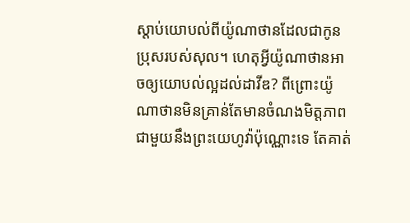ស្ដាប់យោបល់ពីយ៉ូណាថានដែលជាកូនប្រុសរបស់សុល។ ហេតុអ្វីយ៉ូណាថានអាចឲ្យយោបល់ល្អដល់ដាវីឌ? ពីព្រោះយ៉ូណាថានមិនគ្រាន់តែមានចំណងមិត្តភាពជាមួយនឹងព្រះយេហូវ៉ាប៉ុណ្ណោះទេ តែគាត់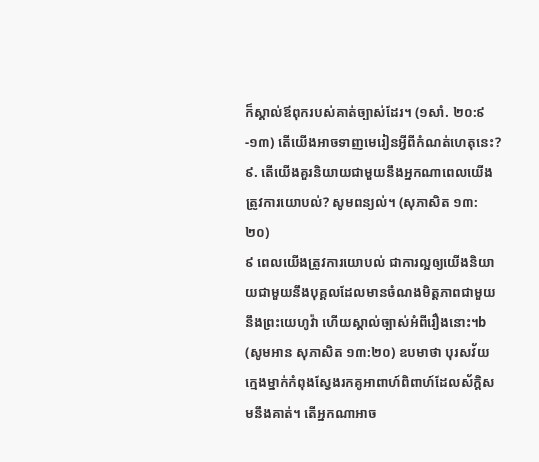ក៏ស្គាល់ឪពុករបស់គាត់ច្បាស់ដែរ។ (១សាំ. ២០:៩-១៣) តើយើងអាចទាញមេរៀនអ្វីពីកំណត់ហេតុនេះ?
៩. តើយើងគួរនិយាយជាមួយនឹងអ្នកណាពេលយើងត្រូវការយោបល់? សូមពន្យល់។ (សុភាសិត ១៣:២០)
៩ ពេលយើងត្រូវការយោបល់ ជាការល្អឲ្យយើងនិយាយជាមួយនឹងបុគ្គលដែលមានចំណងមិត្តភាពជាមួយនឹងព្រះយេហូវ៉ា ហើយស្គាល់ច្បាស់អំពីរឿងនោះ។b (សូមអាន សុភាសិត ១៣:២០) ឧបមាថា បុរសវ័យក្មេងម្នាក់កំពុងស្វែងរកគូអាពាហ៍ពិពាហ៍ដែលស័ក្ដិសមនឹងគាត់។ តើអ្នកណាអាច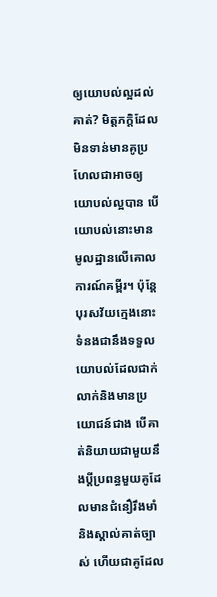ឲ្យយោបល់ល្អដល់គាត់? មិត្តភក្តិដែលមិនទាន់មានគូប្រហែលជាអាចឲ្យយោបល់ល្អបាន បើយោបល់នោះមានមូលដ្ឋានលើគោលការណ៍គម្ពីរ។ ប៉ុន្តែ បុរសវ័យក្មេងនោះទំនងជានឹងទទួលយោបល់ដែលជាក់លាក់និងមានប្រយោជន៍ជាង បើគាត់និយាយជាមួយនឹងប្ដីប្រពន្ធមួយគូដែលមានជំនឿរឹងមាំនិងស្គាល់គាត់ច្បាស់ ហើយជាគូដែល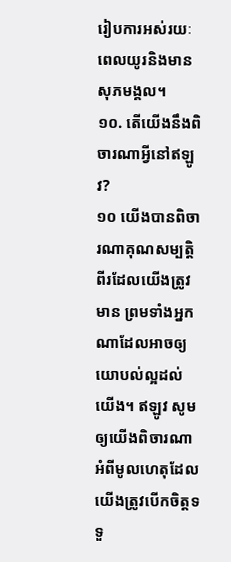រៀបការអស់រយៈពេលយូរនិងមានសុភមង្គល។
១០. តើយើងនឹងពិចារណាអ្វីនៅឥឡូវ?
១០ យើងបានពិចារណាគុណសម្បត្តិពីរដែលយើងត្រូវមាន ព្រមទាំងអ្នកណាដែលអាចឲ្យយោបល់ល្អដល់យើង។ ឥឡូវ សូមឲ្យយើងពិចារណាអំពីមូលហេតុដែលយើងត្រូវបើកចិត្តទទួ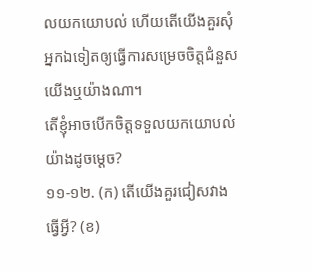លយកយោបល់ ហើយតើយើងគួរសុំអ្នកឯទៀតឲ្យធ្វើការសម្រេចចិត្តជំនួសយើងឬយ៉ាងណា។
តើខ្ញុំអាចបើកចិត្តទទួលយកយោបល់យ៉ាងដូចម្ដេច?
១១-១២. (ក) តើយើងគួរជៀសវាងធ្វើអ្វី? (ខ)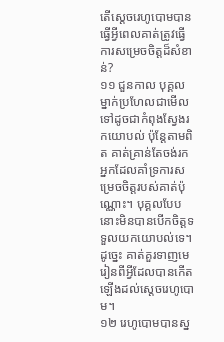តើស្ដេចរេហូបោមបានធ្វើអ្វីពេលគាត់ត្រូវធ្វើការសម្រេចចិត្តដ៏សំខាន់?
១១ ជួនកាល បុគ្គលម្នាក់ប្រហែលជាមើលទៅដូចជាកំពុងស្វែងរកយោបល់ ប៉ុន្តែតាមពិត គាត់គ្រាន់តែចង់រកអ្នកដែលគាំទ្រការសម្រេចចិត្តរបស់គាត់ប៉ុណ្ណោះ។ បុគ្គលបែបនោះមិនបានបើកចិត្តទទួលយកយោបល់ទេ។ ដូច្នេះ គាត់គួរទាញមេរៀនពីអ្វីដែលបានកើតឡើងដល់ស្ដេចរេហូបោម។
១២ រេហូបោមបានស្ន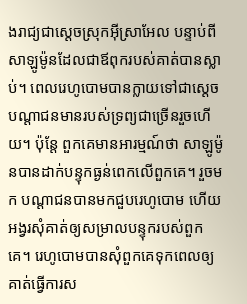ងរាជ្យជាស្ដេចស្រុកអ៊ីស្រាអែល បន្ទាប់ពីសាឡូម៉ូនដែលជាឪពុករបស់គាត់បានស្លាប់។ ពេលរេហូបោមបានក្លាយទៅជាស្ដេច បណ្ដាជនមានរបស់ទ្រព្យជាច្រើនរួចហើយ។ ប៉ុន្តែ ពួកគេមានអារម្មណ៍ថា សាឡូម៉ូនបានដាក់បន្ទុកធ្ងន់ពេកលើពួកគេ។ រួចមក បណ្ដាជនបានមកជួបរេហូបោម ហើយអង្វរសុំគាត់ឲ្យសម្រាលបន្ទុករបស់ពួកគេ។ រេហូបោមបានសុំពួកគេទុកពេលឲ្យគាត់ធ្វើការស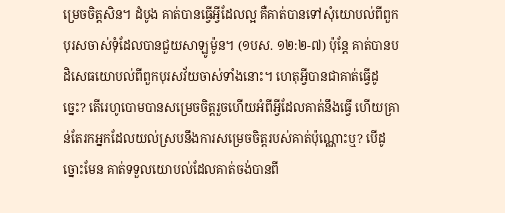ម្រេចចិត្តសិន។ ដំបូង គាត់បានធ្វើអ្វីដែលល្អ គឺគាត់បានទៅសុំយោបល់ពីពួកបុរសចាស់ទុំដែលបានជួយសាឡូម៉ូន។ (១បស. ១២:២-៧) ប៉ុន្តែ គាត់បានបដិសេធយោបល់ពីពួកបុរសវ័យចាស់ទាំងនោះ។ ហេតុអ្វីបានជាគាត់ធ្វើដូច្នេះ? តើរេហូបោមបានសម្រេចចិត្តរួចហើយអំពីអ្វីដែលគាត់នឹងធ្វើ ហើយគ្រាន់តែរកអ្នកដែលយល់ស្របនឹងការសម្រេចចិត្តរបស់គាត់ប៉ុណ្ណោះឬ? បើដូច្នោះមែន គាត់ទទួលយោបល់ដែលគាត់ចង់បានពី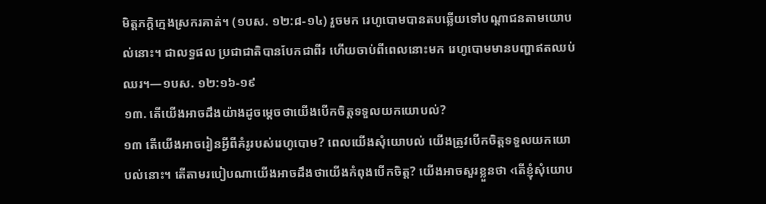មិត្តភក្ដិក្មេងស្រករគាត់។ (១បស. ១២:៨-១៤) រួចមក រេហូបោមបានតបឆ្លើយទៅបណ្ដាជនតាមយោបល់នោះ។ ជាលទ្ធផល ប្រជាជាតិបានបែកជាពីរ ហើយចាប់ពីពេលនោះមក រេហូបោមមានបញ្ហាឥតឈប់ឈរ។—១បស. ១២:១៦-១៩
១៣. តើយើងអាចដឹងយ៉ាងដូចម្ដេចថាយើងបើកចិត្តទទួលយកយោបល់?
១៣ តើយើងអាចរៀនអ្វីពីគំរូរបស់រេហូបោម? ពេលយើងសុំយោបល់ យើងត្រូវបើកចិត្តទទួលយកយោបល់នោះ។ តើតាមរបៀបណាយើងអាចដឹងថាយើងកំពុងបើកចិត្ត? យើងអាចសួរខ្លួនថា ‹តើខ្ញុំសុំយោប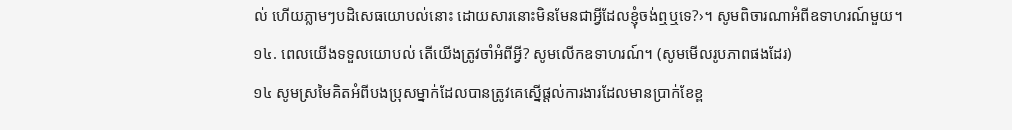ល់ ហើយភ្លាមៗបដិសេធយោបល់នោះ ដោយសារនោះមិនមែនជាអ្វីដែលខ្ញុំចង់ឮឬទេ?›។ សូមពិចារណាអំពីឧទាហរណ៍មួយ។
១៤. ពេលយើងទទួលយោបល់ តើយើងត្រូវចាំអំពីអ្វី? សូមលើកឧទាហរណ៍។ (សូមមើលរូបភាពផងដែរ)
១៤ សូមស្រមៃគិតអំពីបងប្រុសម្នាក់ដែលបានត្រូវគេស្នើផ្ដល់ការងារដែលមានប្រាក់ខែខ្ព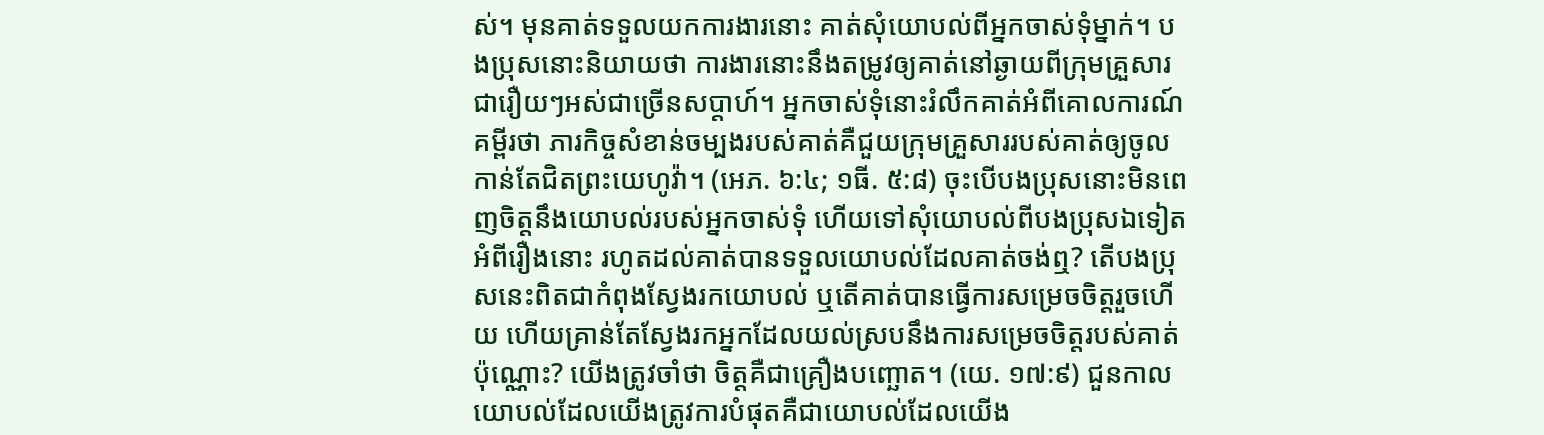ស់។ មុនគាត់ទទួលយកការងារនោះ គាត់សុំយោបល់ពីអ្នកចាស់ទុំម្នាក់។ បងប្រុសនោះនិយាយថា ការងារនោះនឹងតម្រូវឲ្យគាត់នៅឆ្ងាយពីក្រុមគ្រួសារជារឿយៗអស់ជាច្រើនសប្តាហ៍។ អ្នកចាស់ទុំនោះរំលឹកគាត់អំពីគោលការណ៍គម្ពីរថា ភារកិច្ចសំខាន់ចម្បងរបស់គាត់គឺជួយក្រុមគ្រួសាររបស់គាត់ឲ្យចូលកាន់តែជិតព្រះយេហូវ៉ា។ (អេភ. ៦:៤; ១ធី. ៥:៨) ចុះបើបងប្រុសនោះមិនពេញចិត្តនឹងយោបល់របស់អ្នកចាស់ទុំ ហើយទៅសុំយោបល់ពីបងប្រុសឯទៀតអំពីរឿងនោះ រហូតដល់គាត់បានទទួលយោបល់ដែលគាត់ចង់ឮ? តើបងប្រុសនេះពិតជាកំពុងស្វែងរកយោបល់ ឬតើគាត់បានធ្វើការសម្រេចចិត្តរួចហើយ ហើយគ្រាន់តែស្វែងរកអ្នកដែលយល់ស្របនឹងការសម្រេចចិត្តរបស់គាត់ប៉ុណ្ណោះ? យើងត្រូវចាំថា ចិត្តគឺជាគ្រឿងបញ្ឆោត។ (យេ. ១៧:៩) ជួនកាល យោបល់ដែលយើងត្រូវការបំផុតគឺជាយោបល់ដែលយើង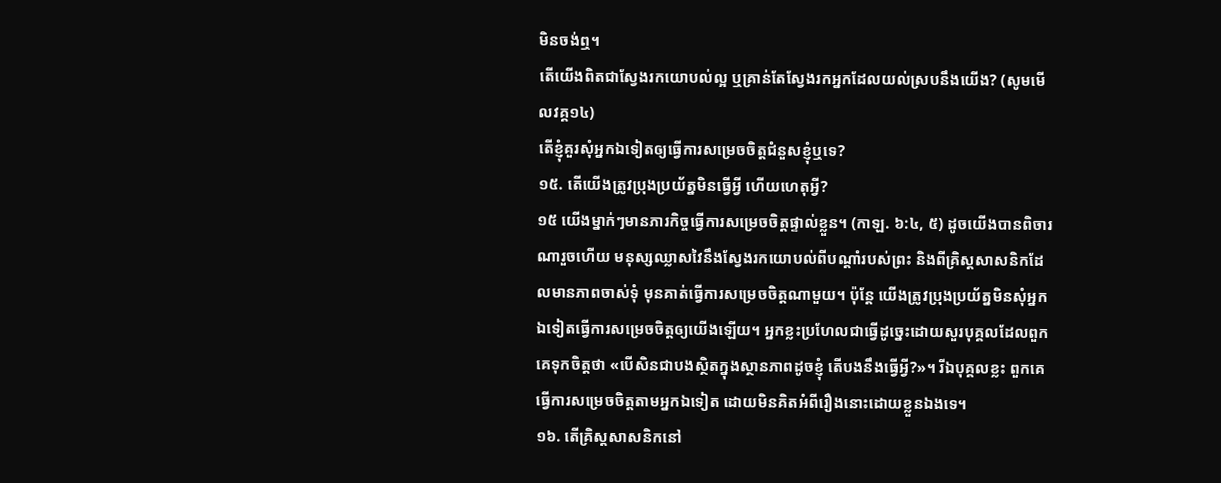មិនចង់ឮ។
តើយើងពិតជាស្វែងរកយោបល់ល្អ ឬគ្រាន់តែស្វែងរកអ្នកដែលយល់ស្របនឹងយើង? (សូមមើលវគ្គ១៤)
តើខ្ញុំគួរសុំអ្នកឯទៀតឲ្យធ្វើការសម្រេចចិត្តជំនួសខ្ញុំឬទេ?
១៥. តើយើងត្រូវប្រុងប្រយ័ត្នមិនធ្វើអ្វី ហើយហេតុអ្វី?
១៥ យើងម្នាក់ៗមានភារកិច្ចធ្វើការសម្រេចចិត្តផ្ទាល់ខ្លួន។ (កាឡ. ៦:៤, ៥) ដូចយើងបានពិចារណារួចហើយ មនុស្សឈ្លាសវៃនឹងស្វែងរកយោបល់ពីបណ្ដាំរបស់ព្រះ និងពីគ្រិស្តសាសនិកដែលមានភាពចាស់ទុំ មុនគាត់ធ្វើការសម្រេចចិត្តណាមួយ។ ប៉ុន្តែ យើងត្រូវប្រុងប្រយ័ត្នមិនសុំអ្នកឯទៀតធ្វើការសម្រេចចិត្តឲ្យយើងឡើយ។ អ្នកខ្លះប្រហែលជាធ្វើដូច្នេះដោយសួរបុគ្គលដែលពួកគេទុកចិត្តថា «បើសិនជាបងស្ថិតក្នុងស្ថានភាពដូចខ្ញុំ តើបងនឹងធ្វើអ្វី?»។ រីឯបុគ្គលខ្លះ ពួកគេធ្វើការសម្រេចចិត្តតាមអ្នកឯទៀត ដោយមិនគិតអំពីរឿងនោះដោយខ្លួនឯងទេ។
១៦. តើគ្រិស្តសាសនិកនៅ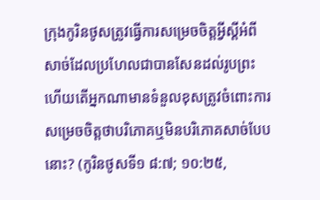ក្រុងកូរិនថូសត្រូវធ្វើការសម្រេចចិត្តអ្វីស្ដីអំពីសាច់ដែលប្រហែលជាបានសែនដល់រូបព្រះ ហើយតើអ្នកណាមានទំនួលខុសត្រូវចំពោះការសម្រេចចិត្តថាបរិភោគឬមិនបរិភោគសាច់បែបនោះ? (កូរិនថូសទី១ ៨:៧; ១០:២៥,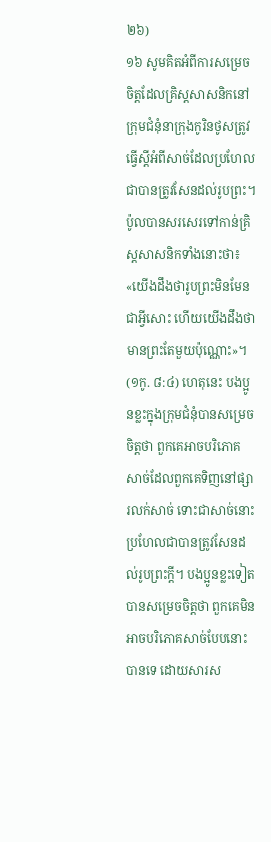២៦)
១៦ សូមគិតអំពីការសម្រេចចិត្តដែលគ្រិស្តសាសនិកនៅក្រុមជំនុំនាក្រុងកូរិនថូសត្រូវធ្វើស្ដីអំពីសាច់ដែលប្រហែលជាបានត្រូវសែនដល់រូបព្រះ។ ប៉ូលបានសរសេរទៅកាន់គ្រិស្តសាសនិកទាំងនោះថា៖ «យើងដឹងថារូបព្រះមិនមែនជាអ្វីសោះ ហើយយើងដឹងថាមានព្រះតែមួយប៉ុណ្ណោះ»។ (១កូ. ៨:៤) ហេតុនេះ បងប្អូនខ្លះក្នុងក្រុមជំនុំបានសម្រេចចិត្តថា ពួកគេអាចបរិភោគសាច់ដែលពួកគេទិញនៅផ្សារលក់សាច់ ទោះជាសាច់នោះប្រហែលជាបានត្រូវសែនដល់រូបព្រះក្ដី។ បងប្អូនខ្លះទៀតបានសម្រេចចិត្តថា ពួកគេមិនអាចបរិភោគសាច់បែបនោះបានទេ ដោយសារស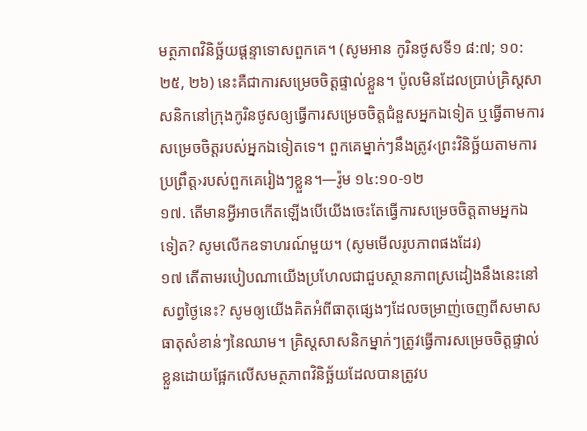មត្ថភាពវិនិច្ឆ័យផ្ដន្ទាទោសពួកគេ។ (សូមអាន កូរិនថូសទី១ ៨:៧; ១០:២៥, ២៦) នេះគឺជាការសម្រេចចិត្តផ្ទាល់ខ្លួន។ ប៉ូលមិនដែលប្រាប់គ្រិស្តសាសនិកនៅក្រុងកូរិនថូសឲ្យធ្វើការសម្រេចចិត្តជំនួសអ្នកឯទៀត ឬធ្វើតាមការសម្រេចចិត្តរបស់អ្នកឯទៀតទេ។ ពួកគេម្នាក់ៗនឹងត្រូវ‹ព្រះវិនិច្ឆ័យតាមការប្រព្រឹត្ត›របស់ពួកគេរៀងៗខ្លួន។—រ៉ូម ១៤:១០-១២
១៧. តើមានអ្វីអាចកើតឡើងបើយើងចេះតែធ្វើការសម្រេចចិត្តតាមអ្នកឯទៀត? សូមលើកឧទាហរណ៍មួយ។ (សូមមើលរូបភាពផងដែរ)
១៧ តើតាមរបៀបណាយើងប្រហែលជាជួបស្ថានភាពស្រដៀងនឹងនេះនៅសព្វថ្ងៃនេះ? សូមឲ្យយើងគិតអំពីធាតុផ្សេងៗដែលចម្រាញ់ចេញពីសមាសធាតុសំខាន់ៗនៃឈាម។ គ្រិស្តសាសនិកម្នាក់ៗត្រូវធ្វើការសម្រេចចិត្តផ្ទាល់ខ្លួនដោយផ្អែកលើសមត្ថភាពវិនិច្ឆ័យដែលបានត្រូវប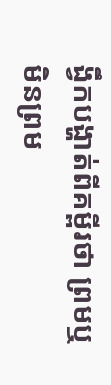ង្វឹកបង្ហាត់ពីគម្ពីរថា ព្រមឬមិនព្រម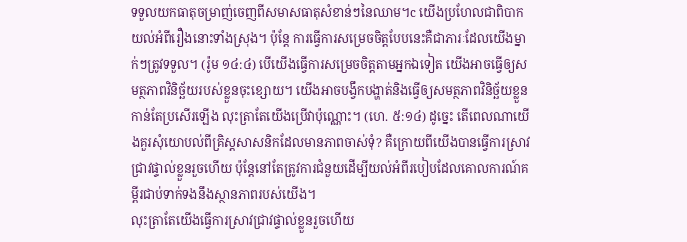ទទួលយកធាតុចម្រាញ់ចេញពីសមាសធាតុសំខាន់ៗនៃឈាម។c យើងប្រហែលជាពិបាកយល់អំពីរឿងនោះទាំងស្រុង។ ប៉ុន្តែ ការធ្វើការសម្រេចចិត្តបែបនេះគឺជាភារៈដែលយើងម្នាក់ៗត្រូវទទួល។ (រ៉ូម ១៤:៤) បើយើងធ្វើការសម្រេចចិត្តតាមអ្នកឯទៀត យើងអាចធ្វើឲ្យសមត្ថភាពវិនិច្ឆ័យរបស់ខ្លួនចុះខ្សោយ។ យើងអាចបង្វឹកបង្ហាត់និងធ្វើឲ្យសមត្ថភាពវិនិច្ឆ័យខ្លួនកាន់តែប្រសើរឡើង លុះត្រាតែយើងប្រើវាប៉ុណ្ណោះ។ (ហេ. ៥:១៤) ដូច្នេះ តើពេលណាយើងគួរសុំយោបល់ពីគ្រិស្តសាសនិកដែលមានភាពចាស់ទុំ? គឺក្រោយពីយើងបានធ្វើការស្រាវជ្រាវផ្ទាល់ខ្លួនរួចហើយ ប៉ុន្តែនៅតែត្រូវការជំនួយដើម្បីយល់អំពីរបៀបដែលគោលការណ៍គម្ពីរជាប់ទាក់ទងនឹងស្ថានភាពរបស់យើង។
លុះត្រាតែយើងធ្វើការស្រាវជ្រាវផ្ទាល់ខ្លួនរួចហើយ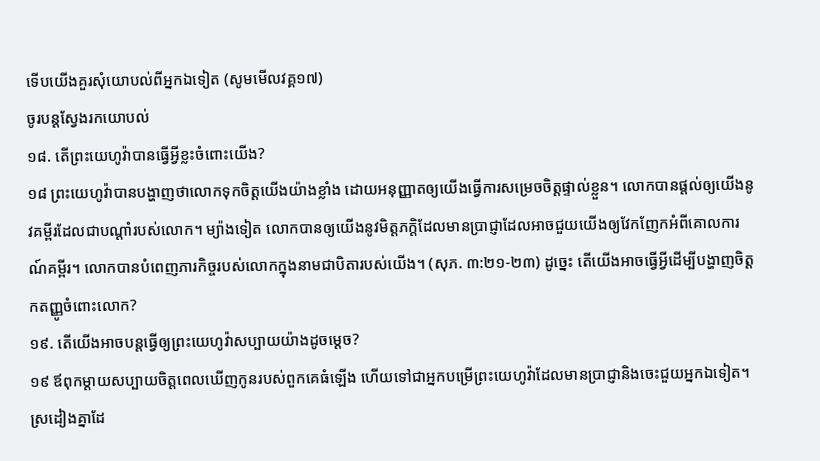ទើបយើងគួរសុំយោបល់ពីអ្នកឯទៀត (សូមមើលវគ្គ១៧)
ចូរបន្តស្វែងរកយោបល់
១៨. តើព្រះយេហូវ៉ាបានធ្វើអ្វីខ្លះចំពោះយើង?
១៨ ព្រះយេហូវ៉ាបានបង្ហាញថាលោកទុកចិត្តយើងយ៉ាងខ្លាំង ដោយអនុញ្ញាតឲ្យយើងធ្វើការសម្រេចចិត្តផ្ទាល់ខ្លួន។ លោកបានផ្ដល់ឲ្យយើងនូវគម្ពីរដែលជាបណ្ដាំរបស់លោក។ ម្យ៉ាងទៀត លោកបានឲ្យយើងនូវមិត្តភក្តិដែលមានប្រាជ្ញាដែលអាចជួយយើងឲ្យវែកញែកអំពីគោលការណ៍គម្ពីរ។ លោកបានបំពេញភារកិច្ចរបស់លោកក្នុងនាមជាបិតារបស់យើង។ (សុភ. ៣:២១-២៣) ដូច្នេះ តើយើងអាចធ្វើអ្វីដើម្បីបង្ហាញចិត្តកតញ្ញូចំពោះលោក?
១៩. តើយើងអាចបន្តធ្វើឲ្យព្រះយេហូវ៉ាសប្បាយយ៉ាងដូចម្ដេច?
១៩ ឪពុកម្ដាយសប្បាយចិត្តពេលឃើញកូនរបស់ពួកគេធំឡើង ហើយទៅជាអ្នកបម្រើព្រះយេហូវ៉ាដែលមានប្រាជ្ញានិងចេះជួយអ្នកឯទៀត។ ស្រដៀងគ្នាដែ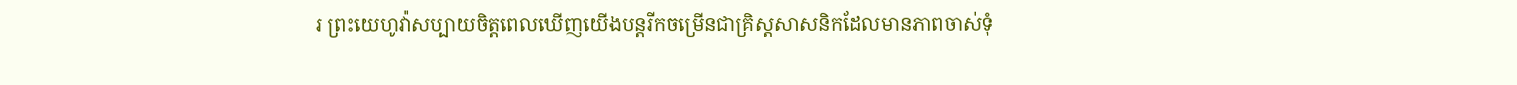រ ព្រះយេហូវ៉ាសប្បាយចិត្តពេលឃើញយើងបន្តរីកចម្រើនជាគ្រិស្តសាសនិកដែលមានភាពចាស់ទុំ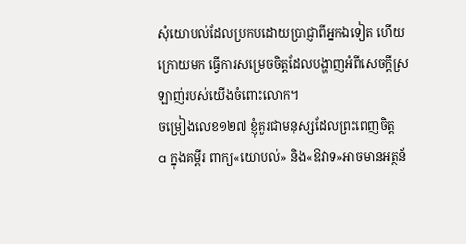សុំយោបល់ដែលប្រកបដោយប្រាជ្ញាពីអ្នកឯទៀត ហើយក្រោយមក ធ្វើការសម្រេចចិត្តដែលបង្ហាញអំពីសេចក្ដីស្រឡាញ់របស់យើងចំពោះលោក។
ចម្រៀងលេខ១២៧ ខ្ញុំគួរជាមនុស្សដែលព្រះពេញចិត្ត
a ក្នុងគម្ពីរ ពាក្យ«យោបល់» និង«ឱវាទ»អាចមានអត្ថន័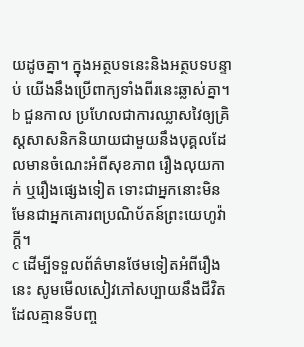យដូចគ្នា។ ក្នុងអត្ថបទនេះនិងអត្ថបទបន្ទាប់ យើងនឹងប្រើពាក្យទាំងពីរនេះឆ្លាស់គ្នា។
b ជួនកាល ប្រហែលជាការឈ្លាសវៃឲ្យគ្រិស្តសាសនិកនិយាយជាមួយនឹងបុគ្គលដែលមានចំណេះអំពីសុខភាព រឿងលុយកាក់ ឬរឿងផ្សេងទៀត ទោះជាអ្នកនោះមិនមែនជាអ្នកគោរពប្រណិប័តន៍ព្រះយេហូវ៉ាក្ដី។
c ដើម្បីទទួលព័ត៌មានថែមទៀតអំពីរឿងនេះ សូមមើលសៀវភៅសប្បាយនឹងជីវិតដែលគ្មានទីបញ្ច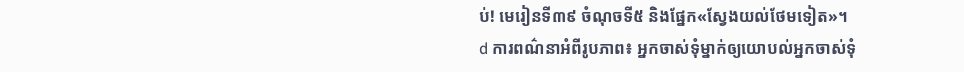ប់! មេរៀនទី៣៩ ចំណុចទី៥ និងផ្នែក«ស្វែងយល់ថែមទៀត»។
d ការពណ៌នាអំពីរូបភាព៖ អ្នកចាស់ទុំម្នាក់ឲ្យយោបល់អ្នកចាស់ទុំ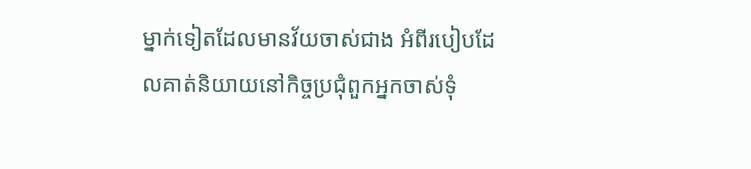ម្នាក់ទៀតដែលមានវ័យចាស់ជាង អំពីរបៀបដែលគាត់និយាយនៅកិច្ចប្រជុំពួកអ្នកចាស់ទុំ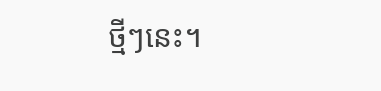ថ្មីៗនេះ។